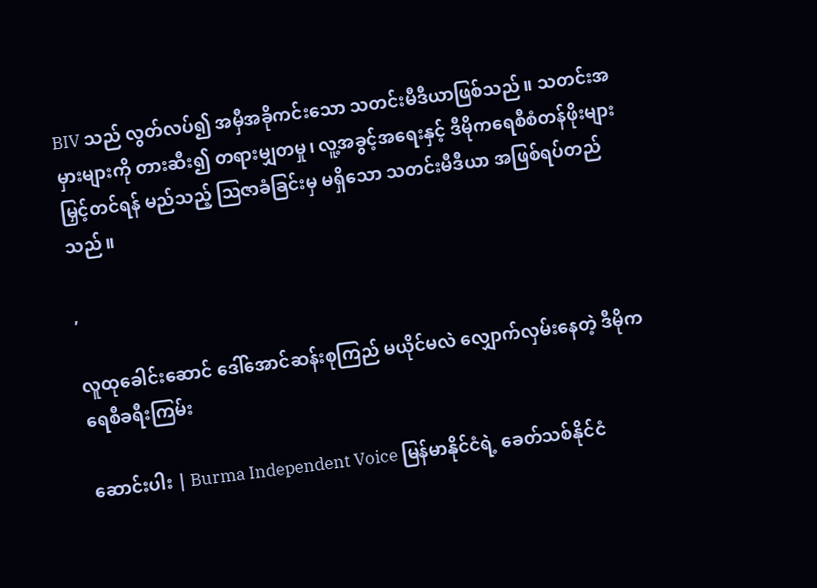BIV သည် လွတ်လပ်၍ အမှီအခိုကင်းသော သတင်းမီဒီယာဖြစ်သည်။ သတင်းအမှားများကို တားဆီး၍ တရားမျှတမှု၊ လူ့အခွင့်အရေးနှင့် ဒီမိုကရေစီစံတန်ဖိုးများ မြှင့်တင်ရန် မည်သည့် ဩဇာခံခြင်းမှ မရှိသော သတင်းမီဒီယာ အဖြစ်ရပ်တည်သည်။

,

လူထုခေါင်းဆောင် ဒေါ်အောင်ဆန်းစုကြည် မယိုင်မလဲ လျှောက်လှမ်းနေတဲ့ ဒီမိုကရေစီခရီးကြမ်း

ဆောင်းပါး | Burma Independent Voice မြန်မာနိုင်ငံရဲ့ ခေတ်သစ်နိုင်ငံ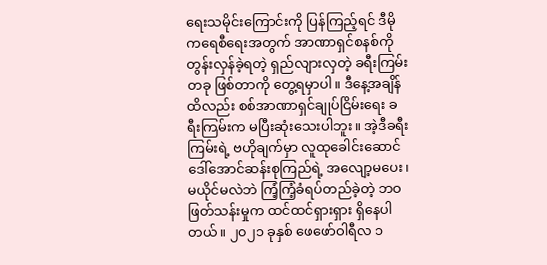ရေးသမိုင်းကြောင်းကို ပြန်ကြည့်ရင် ဒီမိုကရေစီရေးအတွက် အာဏာရှင်စနစ်ကို တွန်းလှန်ခဲ့ရတဲ့ ရှည်လျားလှတဲ့ ခရီးကြမ်းတခု ဖြစ်တာကို တွေ့ရမှာပါ။ ဒီနေ့အချိန်ထိလည်း စစ်အာဏာရှင်ချုပ်ငြိမ်းရေး ခရီးကြမ်းက မပြီးဆုံးသေးပါဘူး။ အဲ့ဒီခရီးကြမ်းရဲ့ ဗဟိုချက်မှာ လူထုခေါင်းဆောင် ဒေါ်အောင်ဆန်းစုကြည်ရဲ့ အလျော့မပေး၊ မယိုင်မလဲဘဲ ကြံ့ကြံ့ခံရပ်တည်ခဲ့တဲ့ ဘဝဖြတ်သန်းမှုက ထင်ထင်ရှားရှား ရှိနေပါတယ်။ ၂၀၂၁ ခုနှစ် ဖေဖော်ဝါရီလ ၁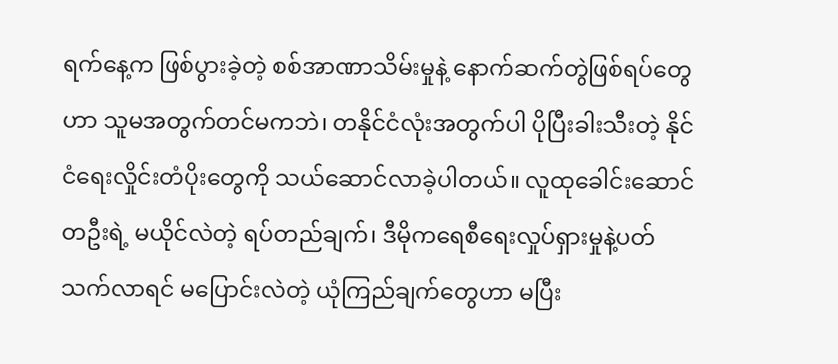ရက်နေ့က ဖြစ်ပွားခဲ့တဲ့ စစ်အာဏာသိမ်းမှုနဲ့ နောက်ဆက်တွဲဖြစ်ရပ်တွေဟာ သူမအတွက်တင်မကဘဲ၊ တနိုင်ငံလုံးအတွက်ပါ ပိုပြီးခါးသီးတဲ့ နိုင်ငံရေးလှိုင်းတံပိုးတွေကို သယ်ဆောင်လာခဲ့ပါတယ်။ လူထုခေါင်းဆောင်တဦးရဲ့ မယိုင်လဲတဲ့ ရပ်တည်ချက်၊ ဒီမိုကရေစီရေးလှုပ်ရှားမှုနဲ့ပတ်သက်လာရင် မပြောင်းလဲတဲ့ ယုံကြည်ချက်တွေဟာ မပြီး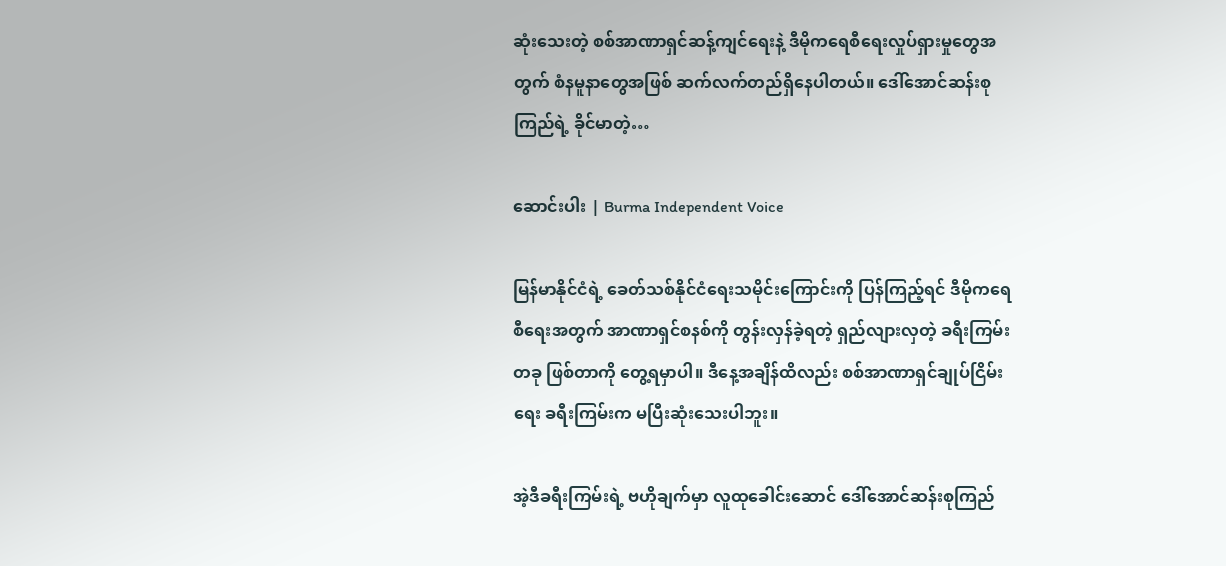ဆုံးသေးတဲ့ စစ်အာဏာရှင်ဆန့်ကျင်ရေးနဲ့ ဒီမိုကရေစီရေးလှုပ်ရှားမှုတွေအတွက် စံနမူနာတွေအဖြစ် ဆက်လက်တည်ရှိနေပါတယ်။ ဒေါ်အောင်ဆန်းစုကြည်ရဲ့ ခိုင်မာတဲ့…

ဆောင်းပါး | Burma Independent Voice

မြန်မာနိုင်ငံရဲ့ ခေတ်သစ်နိုင်ငံရေးသမိုင်းကြောင်းကို ပြန်ကြည့်ရင် ဒီမိုကရေစီရေးအတွက် အာဏာရှင်စနစ်ကို တွန်းလှန်ခဲ့ရတဲ့ ရှည်လျားလှတဲ့ ခရီးကြမ်းတခု ဖြစ်တာကို တွေ့ရမှာပါ။ ဒီနေ့အချိန်ထိလည်း စစ်အာဏာရှင်ချုပ်ငြိမ်းရေး ခရီးကြမ်းက မပြီးဆုံးသေးပါဘူး။

အဲ့ဒီခရီးကြမ်းရဲ့ ဗဟိုချက်မှာ လူထုခေါင်းဆောင် ဒေါ်အောင်ဆန်းစုကြည်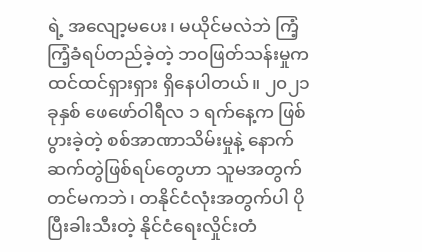ရဲ့ အလျော့မပေး၊ မယိုင်မလဲဘဲ ကြံ့ကြံ့ခံရပ်တည်ခဲ့တဲ့ ဘဝဖြတ်သန်းမှုက ထင်ထင်ရှားရှား ရှိနေပါတယ်။ ၂၀၂၁ ခုနှစ် ဖေဖော်ဝါရီလ ၁ ရက်နေ့က ဖြစ်ပွားခဲ့တဲ့ စစ်အာဏာသိမ်းမှုနဲ့ နောက်ဆက်တွဲဖြစ်ရပ်တွေဟာ သူမအတွက်တင်မကဘဲ၊ တနိုင်ငံလုံးအတွက်ပါ ပိုပြီးခါးသီးတဲ့ နိုင်ငံရေးလှိုင်းတံ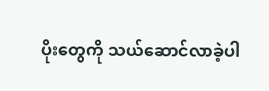ပိုးတွေကို သယ်ဆောင်လာခဲ့ပါ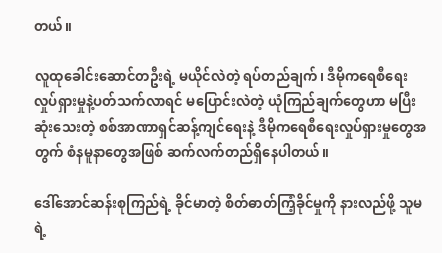တယ်။

လူထုခေါင်းဆောင်တဦးရဲ့ မယိုင်လဲတဲ့ ရပ်တည်ချက်၊ ဒီမိုကရေစီရေးလှုပ်ရှားမှုနဲ့ပတ်သက်လာရင် မပြောင်းလဲတဲ့ ယုံကြည်ချက်တွေဟာ မပြီးဆုံးသေးတဲ့ စစ်အာဏာရှင်ဆန့်ကျင်ရေးနဲ့ ဒီမိုကရေစီရေးလှုပ်ရှားမှုတွေအတွက် စံနမူနာတွေအဖြစ် ဆက်လက်တည်ရှိနေပါတယ်။

ဒေါ်အောင်ဆန်းစုကြည်ရဲ့ ခိုင်မာတဲ့ စိတ်ဓာတ်ကြံ့ခိုင်မှုကို နားလည်ဖို့ သူမရဲ့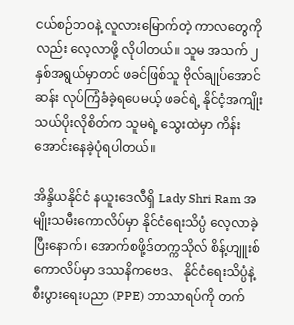ငယ်စဉ်ဘဝနဲ့ လူလားမြောက်တဲ့ ကာလတွေကိုလည်း လေ့လာဖို့ လိုပါတယ်။ သူမ အသက် ၂ နှစ်အရွယ်မှာတင် ဖခင်ဖြစ်သူ ဗိုလ်ချုပ်အောင်ဆန်း လုပ်ကြံခံခဲ့ရပေမယ့် ဖခင်ရဲ့ နိုင်ငံ့အကျိုးသယ်ပိုးလိုစိတ်က သူမရဲ့ သွေးထဲမှာ ကိန်းအောင်းနေခဲ့ပုံရပါတယ်။

အိန္ဒိယနိုင်ငံ နယူးဒေလီရှိ Lady Shri Ram အမျိုးသမီးကောလိပ်မှာ နိုင်ငံရေးသိပ္ပံ လေ့လာခဲ့ပြီးနောက်၊ အောက်စဖို့ဒ်တက္ကသိုလ် စိန့်ဟျူးစ်ကောလိပ်မှာ ဒဿနိကဗေဒ、 နိုင်ငံရေးသိပ္ပံနဲ့ စီးပွားရေးပညာ (PPE) ဘာသာရပ်ကို တက်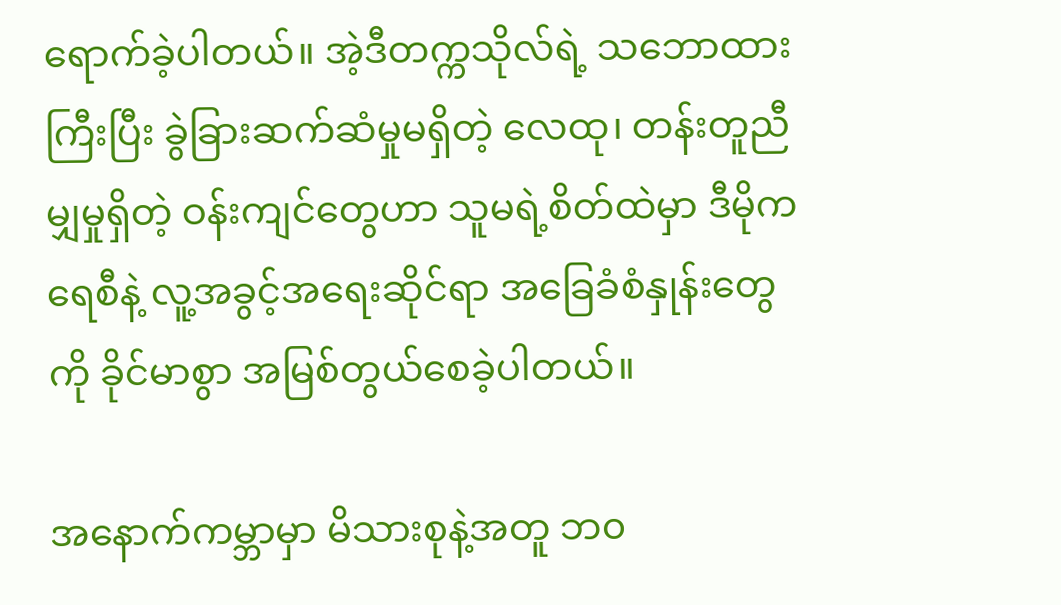ရောက်ခဲ့ပါတယ်။ အဲ့ဒီတက္ကသိုလ်ရဲ့ သဘောထားကြီးပြီး ခွဲခြားဆက်ဆံမှုမရှိတဲ့ လေထု၊ တန်းတူညီမျှမှုရှိတဲ့ ဝန်းကျင်တွေဟာ သူမရဲ့စိတ်ထဲမှာ ဒီမိုကရေစီနဲ့ လူ့အခွင့်အရေးဆိုင်ရာ အခြေခံစံနှုန်းတွေကို ခိုင်မာစွာ အမြစ်တွယ်စေခဲ့ပါတယ်။

အနောက်ကမ္ဘာမှာ မိသားစုနဲ့အတူ ဘ၀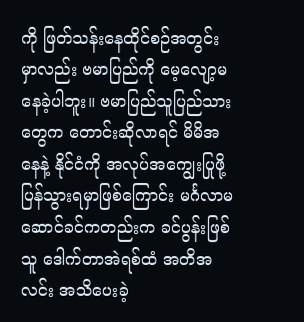ကို ဖြတ်သန်းနေထိုင်စဉ်အတွင်းမှာလည်း ဗမာပြည်ကို မေ့လျော့မနေခဲ့ပါဘူး။ ဗမာပြည်သူပြည်သားတွေက တောင်းဆိုလာရင် မိမိအနေနဲ့ နိုင်ငံကို အလုပ်အကျွေးပြုဖို့ ပြန်သွားရမှာဖြစ်ကြောင်း မင်္ဂလာမဆောင်ခင်ကတည်းက ခင်ပွန်းဖြစ်သူ ဒေါက်တာအဲရစ်ထံ အတိအလင်း အသိပေးခဲ့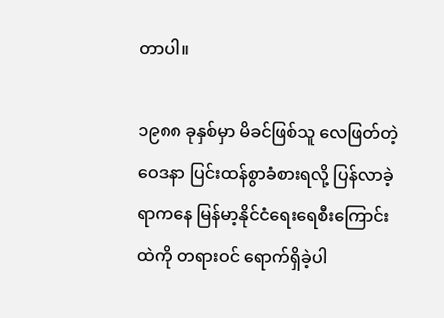တာပါ။

၁၉၈၈ ခုနှစ်မှာ မိခင်ဖြစ်သူ လေဖြတ်တဲ့ဝေဒနာ ပြင်းထန်စွာခံစားရလို့ ပြန်လာခဲ့ရာကနေ မြန်မာ့နိုင်ငံရေးရေစီးကြောင်းထဲကို တရားဝင် ရောက်ရှိခဲ့ပါ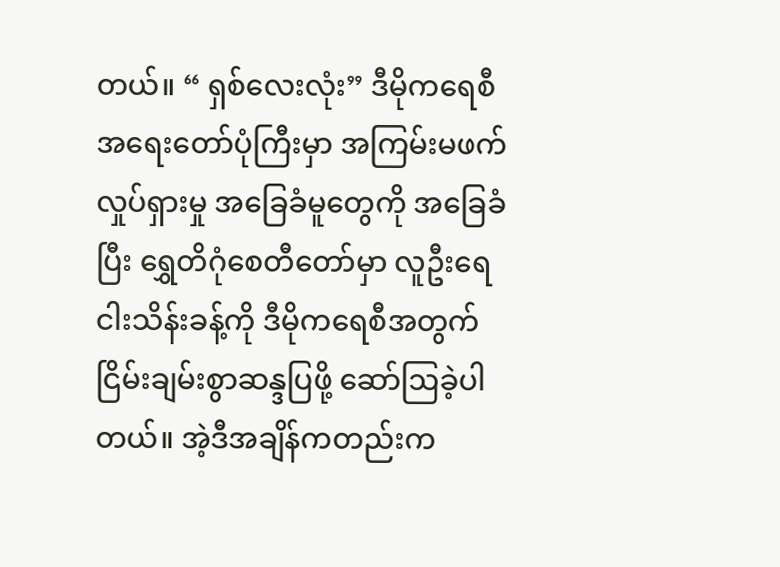တယ်။ “ ရှစ်လေးလုံး” ဒီမိုကရေစီအရေးတော်ပုံကြီးမှာ အကြမ်းမဖက်လှုပ်ရှားမှု အခြေခံမူတွေကို အခြေခံပြီး ရွှေတိဂုံစေတီတော်မှာ လူဦးရေ ငါးသိန်းခန့်ကို ဒီမိုကရေစီအတွက် ငြိမ်းချမ်းစွာဆန္ဒပြဖို့ ဆော်ဩခဲ့ပါတယ်။ အဲ့ဒီအချိန်ကတည်းက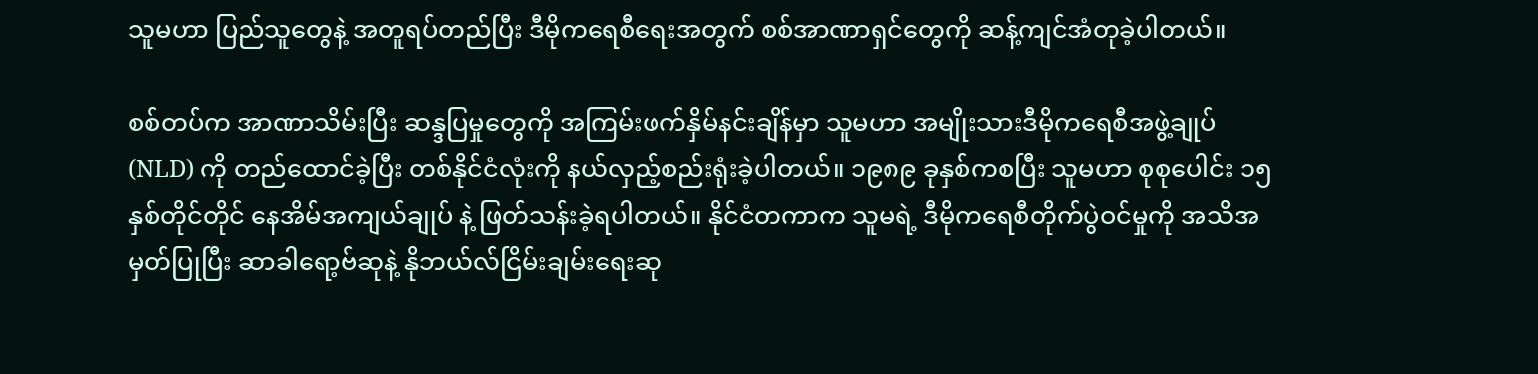သူမဟာ ပြည်သူတွေနဲ့ အတူရပ်တည်ပြီး ဒီမိုကရေစီရေးအတွက် စစ်အာဏာရှင်တွေကို ဆန့်ကျင်အံတုခဲ့ပါတယ်။

စစ်တပ်က အာဏာသိမ်းပြီး ဆန္ဒပြမှုတွေကို အကြမ်းဖက်နှိမ်နင်းချိန်မှာ သူမဟာ အမျိုးသားဒီမိုကရေစီအဖွဲ့ချုပ် (NLD) ကို တည်ထောင်ခဲ့ပြီး တစ်နိုင်ငံလုံးကို နယ်လှည့်စည်းရုံးခဲ့ပါတယ်။ ၁၉၈၉ ခုနှစ်ကစပြီး သူမဟာ စုစုပေါင်း ၁၅ နှစ်တိုင်တိုင် နေအိမ်အကျယ်ချုပ် နဲ့ ဖြတ်သန်းခဲ့ရပါတယ်။ နိုင်ငံတကာက သူမရဲ့ ဒီမိုကရေစီတိုက်ပွဲဝင်မှုကို အသိအမှတ်ပြုပြီး ဆာခါရော့ဗ်ဆုနဲ့ နိုဘယ်လ်ငြိမ်းချမ်းရေးဆု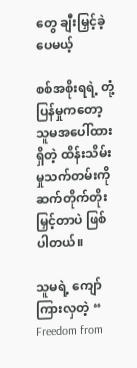တွေ ချီးမြှင့်ခဲ့ပေမယ့်

စစ်အစိုးရရဲ့ တုံ့ပြန်မှုကတော့ သူမအပေါ်ထားရှိတဲ့ ထိန်းသိမ်းမှုသက်တမ်းကို ဆက်တိုက်တိုးမြှင့်တာပဲ ဖြစ်ပါတယ်။

သူမရဲ့ ကျော်ကြားလှတဲ့ “ Freedom from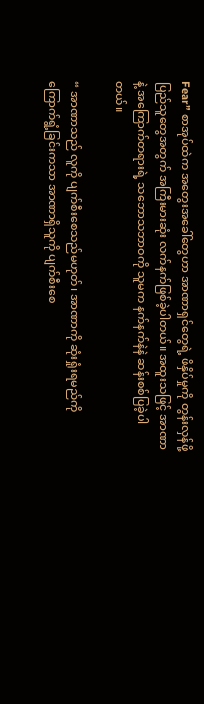Fear” စာအုပ်ထဲက အတွေးအခေါ်တွေဟာ အာဏာရှင်တွေရဲ့ ဖိနှိပ်မှုကို တွန်းလှန်ဖို့ ပြည်သူတွေအတွက် အကြီးမားဆုံး လက်နက်ဖြစ်ခဲ့ပါတယ်။ အထူးသဖြင့် အာဏာနဲ့ အကြောက်တရားရဲ့ သဘောသဘာဝကို သူမက နက်နက်နဲနဲ ဆန်းစစ်ပြခဲ့ပါတယ်။

“ အာဏာသည် လူကို ပျက်စီးစေသည်မဟုတ်၊ အာဏာကို ဆုံးရှုံးရမည်ကို ကြောက်ရွံ့ခြင်းကသာ အာဏာရှိသူကို ပျက်စီးစေ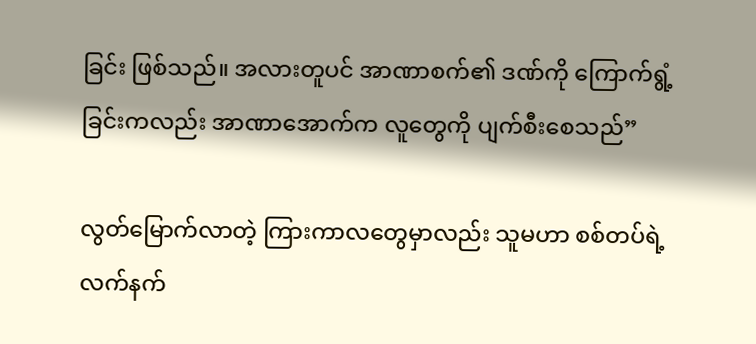ခြင်း ဖြစ်သည်။ အလားတူပင် အာဏာစက်၏ ဒဏ်ကို ကြောက်ရွံ့ခြင်းကလည်း အာဏာအောက်က လူတွေကို ပျက်စီးစေသည်”

လွတ်မြောက်လာတဲ့ ကြားကာလတွေမှာလည်း သူမဟာ စစ်တပ်ရဲ့ လက်နက်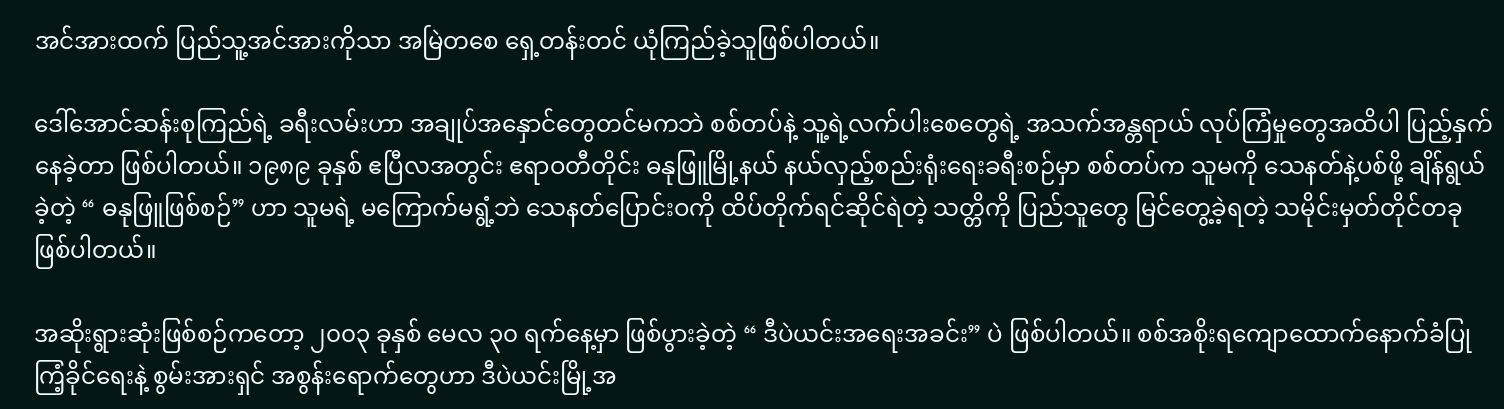အင်အားထက် ပြည်သူ့အင်အားကိုသာ အမြဲတစေ ရှေ့တန်းတင် ယုံကြည်ခဲ့သူဖြစ်ပါတယ်။

ဒေါ်အောင်ဆန်းစုကြည်ရဲ့ ခရီးလမ်းဟာ အချုပ်အနှောင်တွေတင်မကဘဲ စစ်တပ်နဲ့ သူ့ရဲ့လက်ပါးစေတွေရဲ့ အသက်အန္တရာယ် လုပ်ကြံမှုတွေအထိပါ ပြည့်နှက်နေခဲ့တာ ဖြစ်ပါတယ်။ ၁၉၈၉ ခုနှစ် ဧပြီလအတွင်း ဧရာဝတီတိုင်း ဓနုဖြူမြို့နယ် နယ်လှည့်စည်းရုံးရေးခရီးစဉ်မှာ စစ်တပ်က သူမကို သေနတ်နဲ့ပစ်ဖို့ ချိန်ရွယ်ခဲ့တဲ့ “ ဓနုဖြူဖြစ်စဉ်” ဟာ သူမရဲ့ မကြောက်မရွံ့ဘဲ သေနတ်ပြောင်းဝကို ထိပ်တိုက်ရင်ဆိုင်ရဲတဲ့ သတ္တိကို ပြည်သူတွေ မြင်တွေ့ခဲ့ရတဲ့ သမိုင်းမှတ်တိုင်တခု ဖြစ်ပါတယ်။

အဆိုးရွားဆုံးဖြစ်စဉ်ကတော့ ၂၀၀၃ ခုနှစ် မေလ ၃၀ ရက်နေ့မှာ ဖြစ်ပွားခဲ့တဲ့ “ ဒီပဲယင်းအရေးအခင်း” ပဲ ဖြစ်ပါတယ်။ စစ်အစိုးရကျောထောက်နောက်ခံပြု ကြံ့ခိုင်ရေးနဲ့ စွမ်းအားရှင် အစွန်းရောက်တွေဟာ ဒီပဲယင်းမြို့အ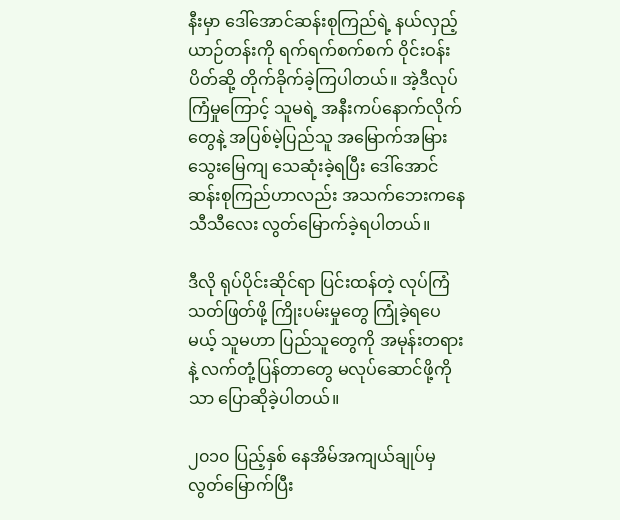နီးမှာ ဒေါ်အောင်ဆန်းစုကြည်ရဲ့ နယ်လှည့်ယာဉ်တန်းကို ရက်ရက်စက်စက် ဝိုင်းဝန်းပိတ်ဆို့ တိုက်ခိုက်ခဲ့ကြပါတယ်။ အဲ့ဒီလုပ်ကြံမှုကြောင့် သူမရဲ့ အနီးကပ်နောက်လိုက်တွေနဲ့ အပြစ်မဲ့ပြည်သူ အမြောက်အမြား သွေးမြေကျ သေဆုံးခဲ့ရပြီး ဒေါ်အောင်ဆန်းစုကြည်ဟာလည်း အသက်ဘေးကနေ သီသီလေး လွတ်မြောက်ခဲ့ရပါတယ်။

ဒီလို ရုပ်ပိုင်းဆိုင်ရာ ပြင်းထန်တဲ့ လုပ်ကြံသတ်ဖြတ်ဖို့ ကြိုးပမ်းမှုတွေ ကြုံခဲ့ရပေမယ့် သူမဟာ ပြည်သူတွေကို အမုန်းတရားနဲ့ လက်တုံ့ပြန်တာတွေ မလုပ်ဆောင်ဖို့ကိုသာ ပြောဆိုခဲ့ပါတယ်။

၂၀၁၀ ပြည့်နှစ် နေအိမ်အကျယ်ချုပ်မှ လွတ်မြောက်ပြီး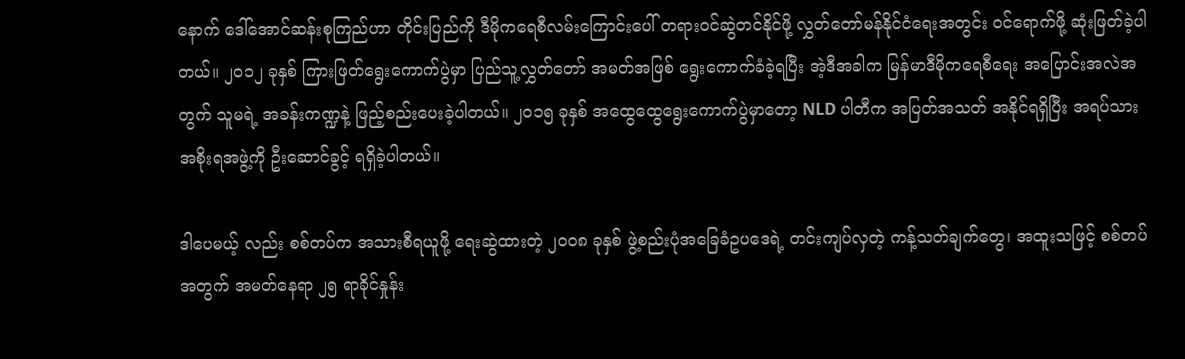နောက် ဒေါ်အောင်ဆန်းစုကြည်ဟာ တိုင်းပြည်ကို ဒီမိုကရေစီလမ်းကြောင်းပေါ် တရားဝင်ဆွဲတင်နိုင်ဖို့ လွှတ်တော်မန်နိုင်ငံရေးအတွင်း ဝင်ရောက်ဖို့ ဆုံးဖြတ်ခဲ့ပါတယ်။ ၂၀၁၂ ခုနှစ် ကြားဖြတ်ရွေးကောက်ပွဲမှာ ပြည်သူ့လွှတ်တော် အမတ်အဖြစ် ရွေးကောက်ခံခဲ့ရပြီး အဲ့ဒီအခါက မြန်မာဒီမိုကရေစီရေး အပြောင်းအလဲအတွက် သူမရဲ့ အခန်းကဏ္ဍနဲ့ ဖြည့်စည်းပေးခဲ့ပါတယ်။ ၂၀၁၅ ခုနှစ် အထွေထွေရွေးကောက်ပွဲမှာတော့ NLD ပါတီက အပြတ်အသတ် အနိုင်ရရှိပြီး အရပ်သားအစိုးရအဖွဲ့ကို ဦးဆောင်ခွင့် ရရှိခဲ့ပါတယ်။

ဒါပေမယ့် လည်း စစ်တပ်က အသားစီရယူဖို့ ရေးဆွဲထားတဲ့ ၂၀၀၈ ခုနှစ် ဖွဲ့စည်းပုံအခြေခံဥပဒေရဲ့ တင်းကျပ်လှတဲ့ ကန့်သတ်ချက်တွေ၊ အထူးသဖြင့် စစ်တပ်အတွက် အမတ်နေရာ ၂၅ ရာခိုင်နှုန်း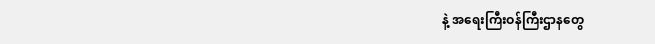နဲ့ အရေးကြီးဝန်ကြီးဌာနတွေ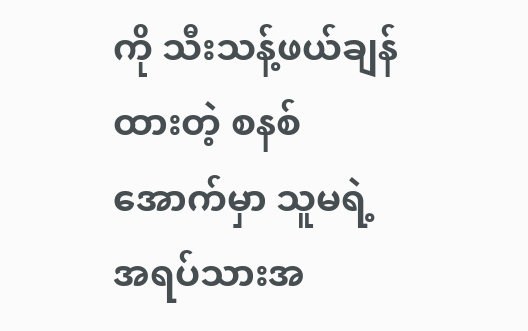ကို သီးသန့်ဖယ်ချန်ထားတဲ့ စနစ်အောက်မှာ သူမရဲ့ အရပ်သားအ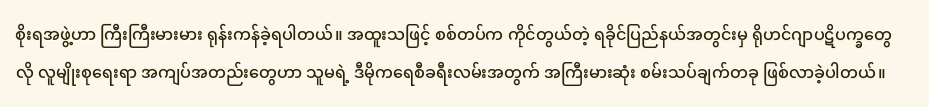စိုးရအဖွဲ့ဟာ ကြီးကြီးမားမား ရုန်းကန်ခဲ့ရပါတယ်။ အထူးသဖြင့် စစ်တပ်က ကိုင်တွယ်တဲ့ ရခိုင်ပြည်နယ်အတွင်းမှ ရိုဟင်ဂျာပဋိပက္ခတွေလို လူမျိုးစုရေးရာ အကျပ်အတည်းတွေဟာ သူမရဲ့ ဒီမိုကရေစီခရီးလမ်းအတွက် အကြီးမားဆုံး စမ်းသပ်ချက်တခု ဖြစ်လာခဲ့ပါတယ်။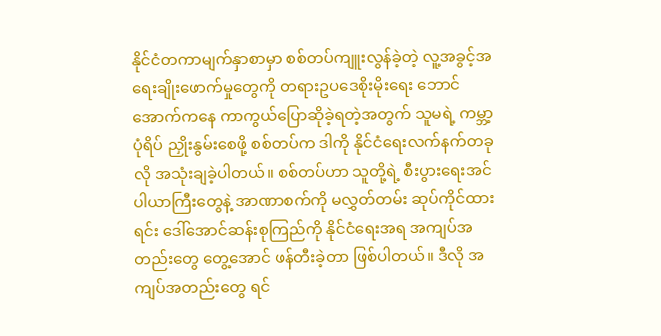နိုင်ငံတကာမျက်နှာစာမှာ စစ်တပ်ကျူးလွန်ခဲ့တဲ့ လူ့အခွင့်အရေးချိုးဖောက်မှုတွေကို တရားဥပဒေစိုးမိုးရေး ဘောင်အောက်ကနေ ကာကွယ်ပြောဆိုခဲ့ရတဲ့အတွက် သူမရဲ့ ကမ္ဘာ့ပုံရိပ် ညှိုးနွမ်းစေဖို့ စစ်တပ်က ဒါကို နိုင်ငံရေးလက်နက်တခုလို အသုံးချခဲ့ပါတယ်။ စစ်တပ်ဟာ သူတို့ရဲ့ စီးပွားရေးအင်ပါယာကြီးတွေနဲ့ အာဏာစက်ကို မလွှတ်တမ်း ဆုပ်ကိုင်ထားရင်း ဒေါ်အောင်ဆန်းစုကြည်ကို နိုင်ငံရေးအရ အကျပ်အတည်းတွေ တွေ့အောင် ဖန်တီးခဲ့တာ ဖြစ်ပါတယ်။ ဒီလို အကျပ်အတည်းတွေ ရင်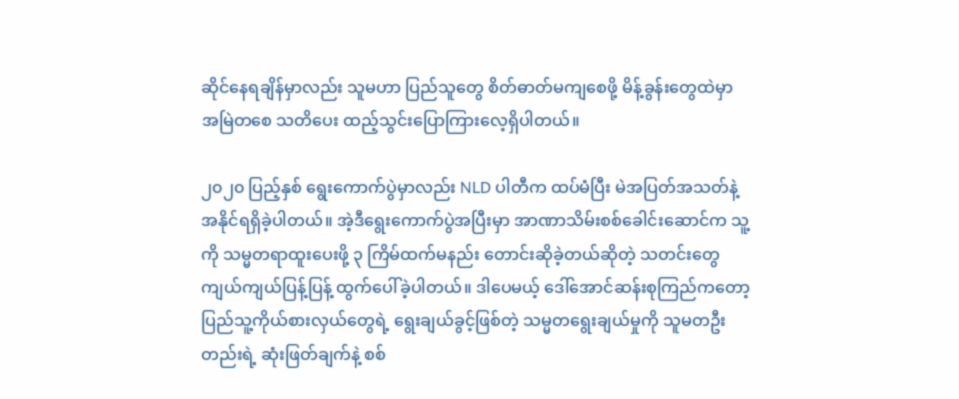ဆိုင်နေရချိန်မှာလည်း သူမဟာ ပြည်သူတွေ စိတ်ဓာတ်မကျစေဖို့ မိန့်ခွန်းတွေထဲမှာ အမြဲတစေ သတိပေး ထည့်သွင်းပြောကြားလေ့ရှိပါတယ်။

၂၀၂၀ ပြည့်နှစ် ရွေးကောက်ပွဲမှာလည်း NLD ပါတီက ထပ်မံပြီး မဲအပြတ်အသတ်နဲ့ အနိုင်ရရှိခဲ့ပါတယ်။ အဲ့ဒီရွေးကောက်ပွဲအပြီးမှာ အာဏာသိမ်းစစ်ခေါင်းဆောင်က သူ့ကို သမ္မတရာထူးပေးဖို့ ၃ ကြိမ်ထက်မနည်း တောင်းဆိုခဲ့တယ်ဆိုတဲ့ သတင်းတွေ ကျယ်ကျယ်ပြန့်ပြန့် ထွက်ပေါ်ခဲ့ပါတယ်။ ဒါပေမယ့် ဒေါ်အောင်ဆန်းစုကြည်ကတော့ ပြည်သူ့ကိုယ်စားလှယ်တွေရဲ့ ရွေးချယ်ခွင့်ဖြစ်တဲ့ သမ္မတရွေးချယ်မှုကို သူမတဦးတည်းရဲ့ ဆုံးဖြတ်ချက်နဲ့ စစ်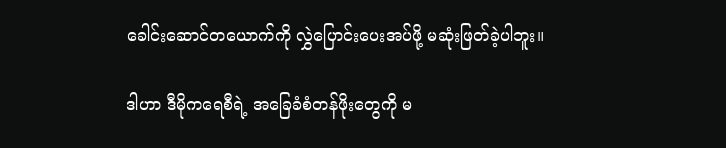ခေါင်းဆောင်တယောက်ကို လွှဲပြောင်းပေးအပ်ဖို့ မဆုံးဖြတ်ခဲ့ပါဘူး။

ဒါဟာ ဒီမိုကရေစီရဲ့ အခြေခံစံတန်ဖိုးတွေကို မ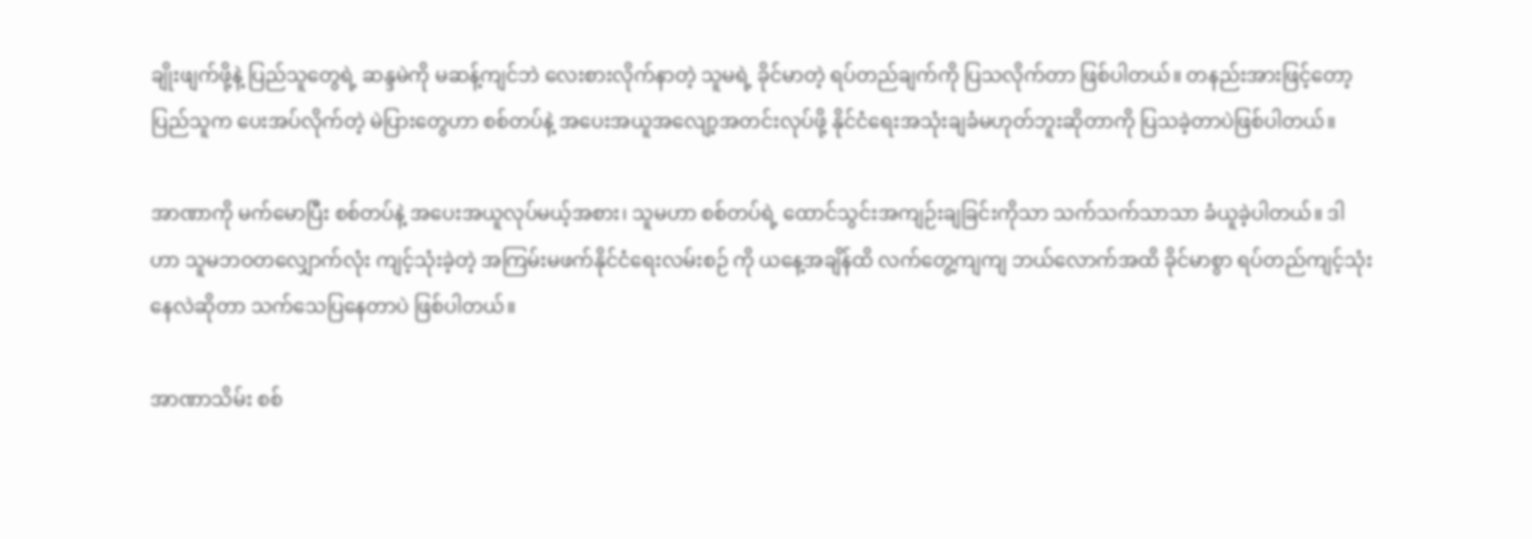ချိုးဖျက်ဖို့နဲ့ ပြည်သူတွေရဲ့ ဆန္ဒမဲကို မဆန့်ကျင်ဘဲ လေးစားလိုက်နာတဲ့ သူမရဲ့ ခိုင်မာတဲ့ ရပ်တည်ချက်ကို ပြသလိုက်တာ ဖြစ်ပါတယ်။ တနည်းအားဖြင့်တော့ ပြည်သူက ပေးအပ်လိုက်တဲ့ မဲပြားတွေဟာ စစ်တပ်နဲ့ အပေးအယူအလျော့အတင်းလုပ်ဖို့ နိုင်ငံရေးအသုံးချခံမဟုတ်ဘူးဆိုတာကို ပြသခဲ့တာပဲဖြစ်ပါတယ်။

အာဏာကို မက်မောပြီး စစ်တပ်နဲ့ အပေးအယူလုပ်မယ့်အစား၊ သူမဟာ စစ်တပ်ရဲ့ ထောင်သွင်းအကျဉ်းချခြင်းကိုသာ သက်သက်သာသာ ခံယူခဲ့ပါတယ်။ ဒါဟာ သူမဘဝတလျှောက်လုံး ကျင့်သုံးခဲ့တဲ့ အကြမ်းမဖက်နိုင်ငံရေးလမ်းစဉ် ကို ယနေ့အချိန်ထိ လက်တွေ့ကျကျ ဘယ်လောက်အထိ ခိုင်မာစွာ ရပ်တည်ကျင့်သုံးနေလဲဆိုတာ သက်သေပြနေတာပဲ ဖြစ်ပါတယ်။

အာဏာသိမ်း စစ်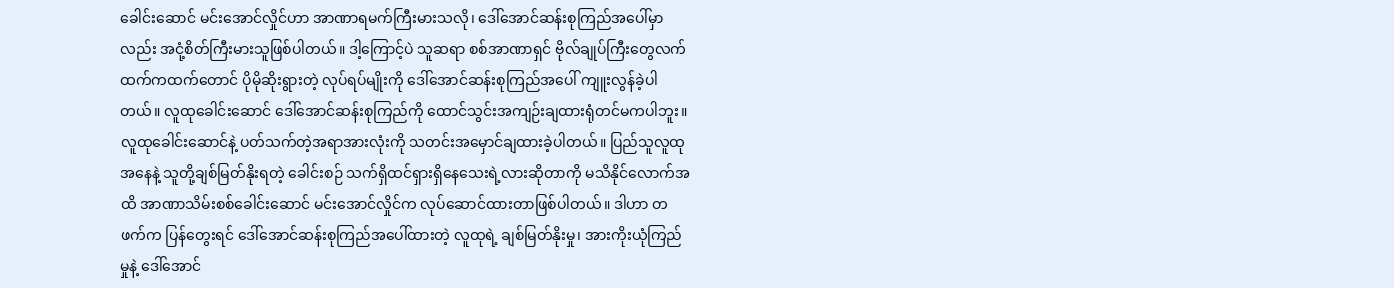ခေါင်းဆောင် မင်းအောင်လှိုင်ဟာ အာဏာရမက်ကြီးမားသလို၊ ဒေါ်အောင်ဆန်းစုကြည်အပေါ်မှာလည်း အငုံ့စိတ်ကြီးမားသူဖြစ်ပါတယ်။ ဒါ့ကြောင့်ပဲ သူဆရာ စစ်အာဏာရှင် ဗိုလ်ချုပ်ကြီးတွေလက်ထက်ကထက်တောင် ပိုမိုဆိုးရွားတဲ့ လုပ်ရပ်မျိုးကို ဒေါ်အောင်ဆန်းစုကြည်အပေါ် ကျူးလွန်ခဲ့ပါတယ်။ လူထုခေါင်းဆောင် ဒေါ်အောင်ဆန်းစုကြည်ကို ထောင်သွင်းအကျဉ်းချထားရုံတင်မကပါဘူး။ လူထုခေါင်းဆောင်နဲ့ ပတ်သက်တဲ့အရာအားလုံးကို သတင်းအမှောင်ချထားခဲ့ပါတယ်။ ပြည်သူလူထုအနေနဲ့ သူတို့ချစ်မြတ်နိုးရတဲ့ ခေါင်းစဉ် သက်ရှိထင်ရှားရှိနေသေးရဲ့လားဆိုတာကို မသိနိုင်လောက်အထိ အာဏာသိမ်းစစ်ခေါင်းဆောင် မင်းအောင်လှိုင်က လုပ်ဆောင်ထားတာဖြစ်ပါတယ်။ ဒါဟာ တဖက်က ပြန်တွေးရင် ဒေါ်အောင်ဆန်းစုကြည်အပေါ်ထားတဲ့ လူထုရဲ့ ချစ်မြတ်နိုးမှု၊ အားကိုးယုံကြည်မှုနဲ့ ဒေါ်အောင်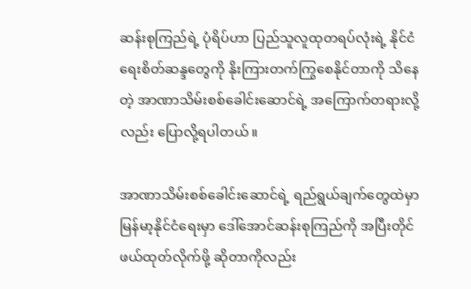ဆန်းစုကြည်ရဲ့ ပုံရိပ်ဟာ ပြည်သူလူထုတရပ်လုံးရဲ့ နိုင်ငံရေးစိတ်ဆန္ဒတွေကို နိုးကြားတက်ကြွစေနိုင်တာကို သိနေတဲ့ အာဏာသိမ်းစစ်ခေါင်းဆောင်ရဲ့ အကြောက်တရားလို့လည်း ပြောလို့ရပါတယ်။

အာဏာသိမ်းစစ်ခေါင်းဆောင်ရဲ့ ရည်ရွယ်ချက်တွေထဲမှာ မြန်မာ့နိုင်ငံရေးမှာ ဒေါ်အောင်ဆန်းစုကြည်ကို အပြီးတိုင်ဖယ်ထုတ်လိုက်ဖို့ ဆိုတာကိုလည်း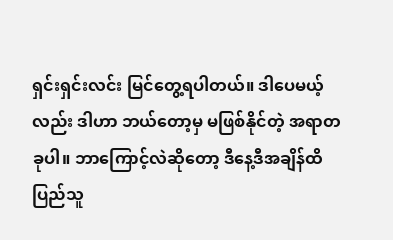ရှင်းရှင်းလင်း မြင်တွေ့ရပါတယ်။ ဒါပေမယ့်လည်း ဒါဟာ ဘယ်တော့မှ မဖြစ်နိုင်တဲ့ အရာတခုပါ။ ဘာကြောင့်လဲဆိုတော့ ဒီနေ့ဒီအချိန်ထိ ပြည်သူ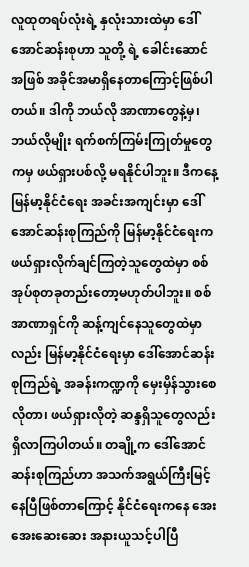လူထုတရပ်လုံးရဲ့ နှလုံးသားထဲမှာ ဒေါ်အောင်ဆန်းစုဟာ သူတို့ ရဲ့ ခေါင်းဆောင်အဖြစ် အခိုင်အမာရှိနေတာကြောင့်ဖြစ်ပါတယ်။ ဒါကို ဘယ်လို အာဏာတွေနဲ့မှ၊ ဘယ်လိုမျိုး ရက်စက်ကြမ်းကြုတ်မှုတွေကမှ ဖယ်ရှားပစ်လို့ မရနိုင်ပါဘူး။ ဒီကနေ့ မြန်မာ့နိုင်ငံရေး အခင်းအကျင်းမှာ ဒေါ်အောင်ဆန်းစုကြည်ကို မြန်မာ့နိုင်ငံရေးက ဖယ်ရှားလိုက်ချင်ကြတဲ့သူတွေထဲမှာ စစ်အုပ်စုတခုတည်းတော့မဟုတ်ပါဘူး။ စစ်အာဏာရှင်ကို ဆန့်ကျင်နေသူတွေထဲမှာလည်း မြန်မာ့နိုင်ငံရေးမှာ ဒေါ်အောင်ဆန်းစုကြည်ရဲ့ အခန်းကဏ္ဍကို မှေးမှိန်သွားစေလိုတာ၊ ဖယ်ရှားလိုတဲ့ ဆန္ဒရှိသူတွေလည်း ရှိလာကြပါတယ်။ တချို့က ဒေါ်အောင်ဆန်းစုကြည်ဟာ အသက်အရွယ်ကြီးမြင့်နေပြီဖြစ်တာကြောင့် နိုင်ငံရေးကနေ အေးအေးဆေးဆေး အနားယူသင့်ပါပြီ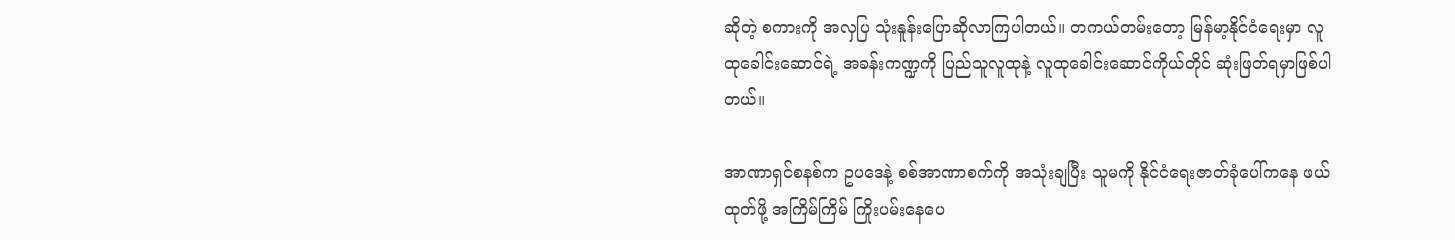ဆိုတဲ့ စကားကို အလှပြ သုံးနူန်းပြောဆိုလာကြပါတယ်။ တကယ်တမ်းတော့ မြန်မာ့နိုင်ငံရေးမှာ လူထုခေါင်းဆောင်ရဲ့ အခန်းကဏ္ဍကို ပြည်သူလူထုနဲ့ လူထုခေါင်းဆောင်ကိုယ်တိုင် ဆုံးဖြတ်ရမှာဖြစ်ပါတယ်။

အာဏာရှင်စနစ်က ဥပဒေနဲ့ စစ်အာဏာစက်ကို အသုံးချပြီး သူမကို နိုင်ငံရေးဇာတ်ခုံပေါ်ကနေ ဖယ်ထုတ်ဖို့ အကြိမ်ကြိမ် ကြိုးပမ်းနေပေ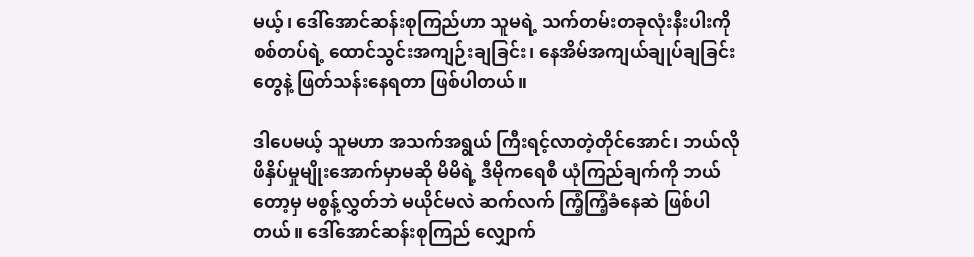မယ့်၊ ဒေါ်အောင်ဆန်းစုကြည်ဟာ သူမရဲ့ သက်တမ်းတခုလုံးနီးပါးကို စစ်တပ်ရဲ့ ထောင်သွင်းအကျဉ်းချခြင်း၊ နေအိမ်အကျယ်ချုပ်ချခြင်းတွေနဲ့ ဖြတ်သန်းနေရတာ ဖြစ်ပါတယ်။

ဒါပေမယ့် သူမဟာ အသက်အရွယ် ကြီးရင့်လာတဲ့တိုင်အောင်၊ ဘယ်လိုဖိနှိပ်မှုမျိုးအောက်မှာမဆို မိမိရဲ့ ဒီမိုကရေစီ ယုံကြည်ချက်ကို ဘယ်တော့မှ မစွန့်လွှတ်ဘဲ မယိုင်မလဲ ဆက်လက် ကြံ့ကြံ့ခံနေဆဲ ဖြစ်ပါတယ်။ ဒေါ်အောင်ဆန်းစုကြည် လျှောက်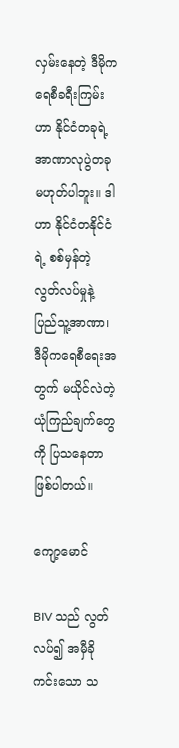လှမ်းနေတဲ့ ဒီမိုကရေစီခရီးကြမ်းဟာ နိုင်ငံတခုရဲ့ အာဏာလုပွဲတခု မဟုတ်ပါဘူး။ ဒါဟာ နိုင်ငံတနိုင်ငံရဲ့ စစ်မှန်တဲ့ လွတ်လပ်မှုနဲ့ ပြည်သူ့အာဏာ၊ ဒီမိုကရေစီရေးအတွက် မယိုင်လဲတဲ့ ယုံကြည်ချက်တွေကို ပြသနေတာ ဖြစ်ပါတယ်။

ကျော့မောင်

BIV သည် လွတ်လပ်၍ အမှီခိုကင်းသော သ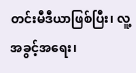တင်းမီဒီယာဖြစ်ပြီး၊ လူ့အခွင့်အရေး၊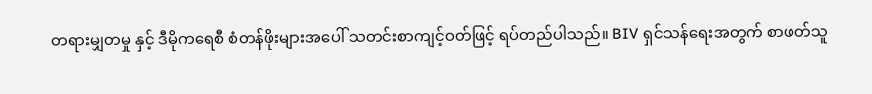တရားမျှတမှု နှင့် ဒီမိုကရေစီ စံတန်ဖိုးများအပေါ် သတင်းစာကျင့်ဝတ်ဖြင့် ရပ်တည်ပါသည်။ BIV ရှင်သန်ရေးအတွက် စာဖတ်သူ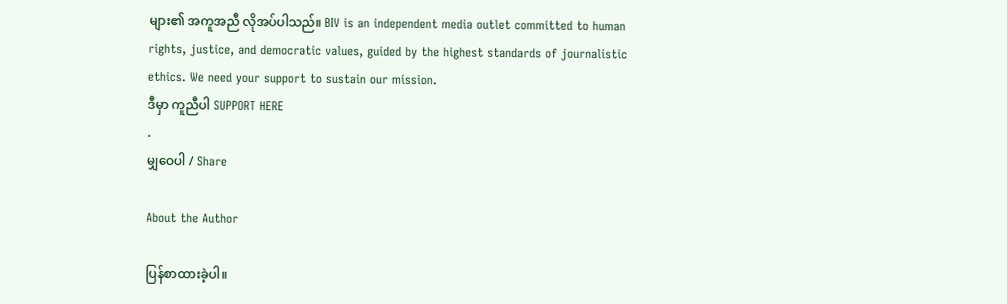များ၏ အကူအညီ လိုအပ်ပါသည်။ BIV is an independent media outlet committed to human rights, justice, and democratic values, guided by the highest standards of journalistic ethics. We need your support to sustain our mission.
ဒီမှာ ကူညီပါ SUPPORT HERE
.
မျှဝေပါ / Share

About the Author

ပြန်စာထားခဲ့ပါ။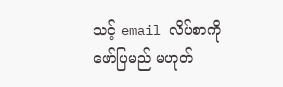သင့် email လိပ်စာကို ဖော်ပြမည် မဟုတ်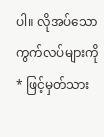ပါ။ လိုအပ်သော ကွက်လပ်များကို * ဖြင့်မှတ်သား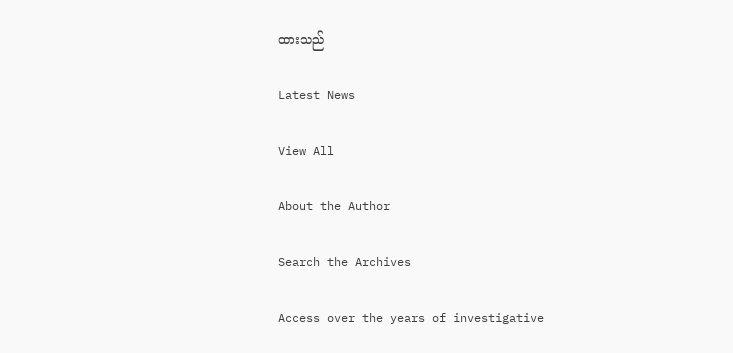ထားသည်

Latest News

View All

About the Author

Search the Archives

Access over the years of investigative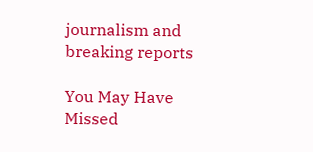journalism and breaking reports

You May Have Missed